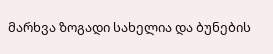მარხვა ზოგადი სახელია და ბუნების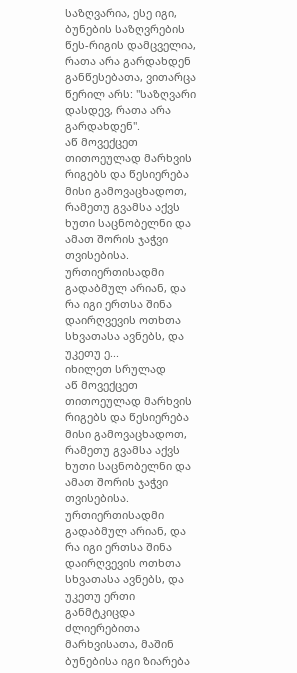საზღვარია, ესე იგი, ბუნების საზღვრების წეს-რიგის დამცველია, რათა არა გარდახდენ განწესებათა, ვითარცა წერილ არს: "საზღვარი დასდევ, რათა არა გარდახდენ".
აწ მოვექცეთ თითოეულად მარხვის რიგებს და წესიერება მისი გამოვაცხადოთ, რამეთუ გვამსა აქვს ხუთი საცნობელნი და ამათ შორის ჯაჭვი თვისებისა. ურთიერთისადმი გადაბმულ არიან, და რა იგი ერთსა შინა დაირღვევის ოთხთა სხვათასა ავნებს, და უკეთუ ე...
იხილეთ სრულად
აწ მოვექცეთ თითოეულად მარხვის რიგებს და წესიერება მისი გამოვაცხადოთ, რამეთუ გვამსა აქვს ხუთი საცნობელნი და ამათ შორის ჯაჭვი თვისებისა. ურთიერთისადმი გადაბმულ არიან, და რა იგი ერთსა შინა დაირღვევის ოთხთა სხვათასა ავნებს, და უკეთუ ერთი განმტკიცდა ძლიერებითა მარხვისათა, მაშინ ბუნებისა იგი ზიარება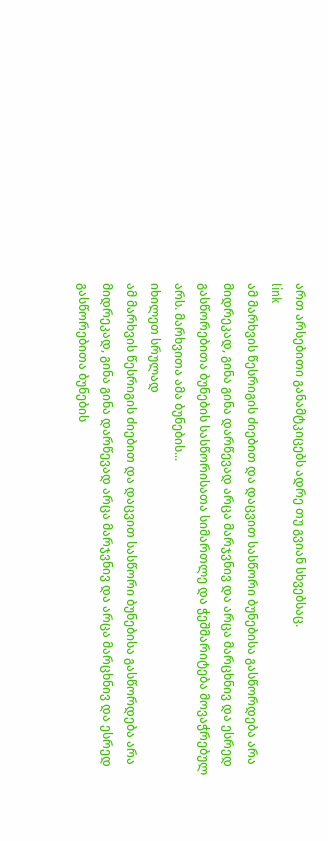ართ არსებითი განამტკიცებს ადრე თუ გვიან სხვებსაც.
link
ამ მარხვის წესრიგის ძიებით და დაცვით სასწორი ბუნებისა გასწორდება არა მიდრეკად, გინა გინა დარწევად არცა მარჯვნივ და არცა მარცხნივ და ესრედ გასწორებითა ბუნების სასწორისათა სიმართლე და ჭეშმარიტება მოვაჭრებულ არს. მარხვითა ამა ბუნების...
იხილეთ სრულად
ამ მარხვის წესრიგის ძიებით და დაცვით სასწორი ბუნებისა გასწორდება არა მიდრეკად, გინა გინა დარწევად არცა მარჯვნივ და არცა მარცხნივ და ესრედ გასწორებითა ბუნების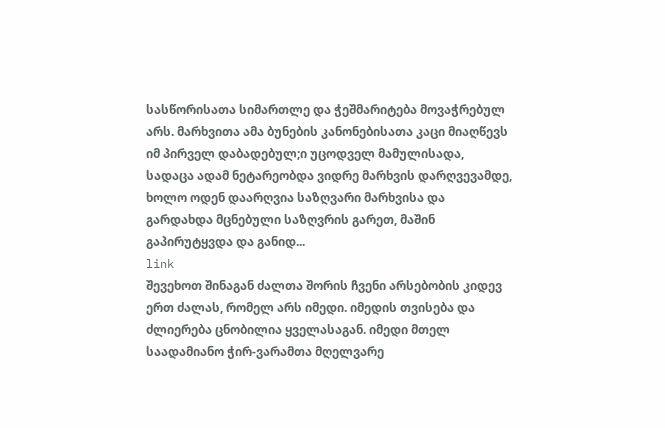სასწორისათა სიმართლე და ჭეშმარიტება მოვაჭრებულ არს. მარხვითა ამა ბუნების კანონებისათა კაცი მიაღწევს იმ პირველ დაბადებულ;ი უცოდველ მამულისადა, სადაცა ადამ ნეტარეობდა ვიდრე მარხვის დარღვევამდე, ხოლო ოდენ დაარღვია საზღვარი მარხვისა და გარდახდა მცნებული საზღვრის გარეთ, მაშინ გაპირუტყვდა და განიდ...
link
შევეხოთ შინაგან ძალთა შორის ჩვენი არსებობის კიდევ ერთ ძალას, რომელ არს იმედი. იმედის თვისება და ძლიერება ცნობილია ყველასაგან. იმედი მთელ საადამიანო ჭირ-ვარამთა მღელვარე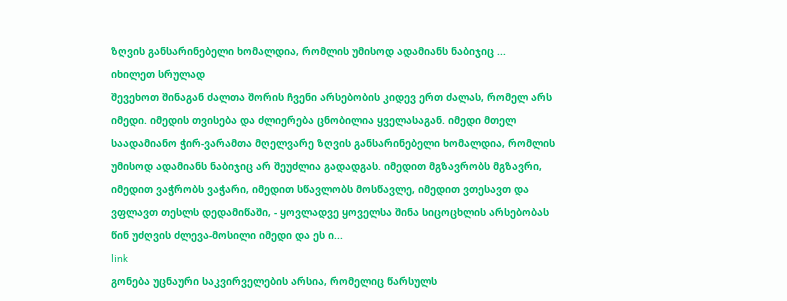ზღვის განსარინებელი ხომალდია, რომლის უმისოდ ადამიანს ნაბიჯიც ...
იხილეთ სრულად
შევეხოთ შინაგან ძალთა შორის ჩვენი არსებობის კიდევ ერთ ძალას, რომელ არს იმედი. იმედის თვისება და ძლიერება ცნობილია ყველასაგან. იმედი მთელ საადამიანო ჭირ-ვარამთა მღელვარე ზღვის განსარინებელი ხომალდია, რომლის უმისოდ ადამიანს ნაბიჯიც არ შეუძლია გადადგას. იმედით მგზავრობს მგზავრი, იმედით ვაჭრობს ვაჭარი, იმედით სწავლობს მოსწავლე, იმედით ვთესავთ და ვფლავთ თესლს დედამიწაში, - ყოვლადვე ყოველსა შინა სიცოცხლის არსებობას წინ უძღვის ძლევა-მოსილი იმედი და ეს ი...
link
გონება უცნაური საკვირველების არსია, რომელიც წარსულს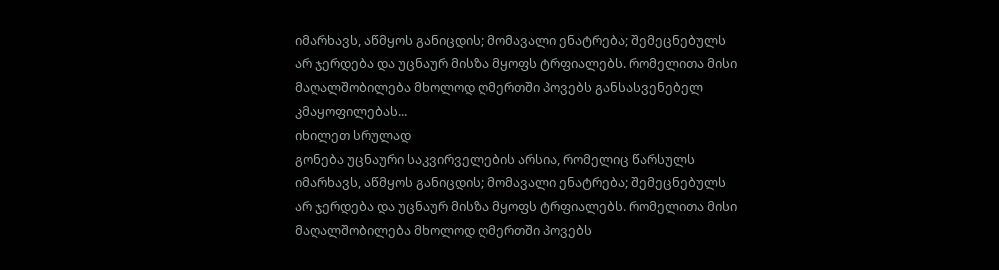იმარხავს, აწმყოს განიცდის; მომავალი ენატრება; შემეცნებულს არ ჯერდება და უცნაურ მისზა მყოფს ტრფიალებს. რომელითა მისი მაღალშობილება მხოლოდ ღმერთში პოვებს განსასვენებელ კმაყოფილებას...
იხილეთ სრულად
გონება უცნაური საკვირველების არსია, რომელიც წარსულს იმარხავს, აწმყოს განიცდის; მომავალი ენატრება; შემეცნებულს არ ჯერდება და უცნაურ მისზა მყოფს ტრფიალებს. რომელითა მისი მაღალშობილება მხოლოდ ღმერთში პოვებს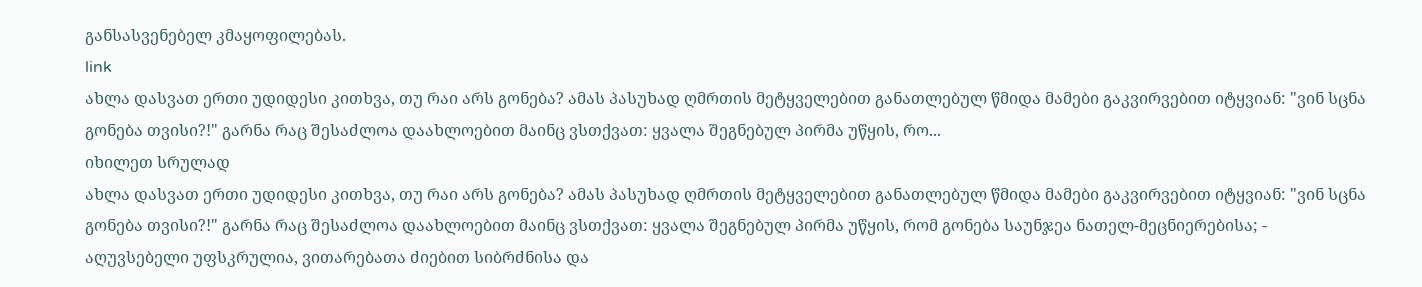განსასვენებელ კმაყოფილებას.
link
ახლა დასვათ ერთი უდიდესი კითხვა, თუ რაი არს გონება? ამას პასუხად ღმრთის მეტყველებით განათლებულ წმიდა მამები გაკვირვებით იტყვიან: "ვინ სცნა გონება თვისი?!" გარნა რაც შესაძლოა დაახლოებით მაინც ვსთქვათ: ყვალა შეგნებულ პირმა უწყის, რო...
იხილეთ სრულად
ახლა დასვათ ერთი უდიდესი კითხვა, თუ რაი არს გონება? ამას პასუხად ღმრთის მეტყველებით განათლებულ წმიდა მამები გაკვირვებით იტყვიან: "ვინ სცნა გონება თვისი?!" გარნა რაც შესაძლოა დაახლოებით მაინც ვსთქვათ: ყვალა შეგნებულ პირმა უწყის, რომ გონება საუნჯეა ნათელ-მეცნიერებისა; - აღუვსებელი უფსკრულია, ვითარებათა ძიებით სიბრძნისა და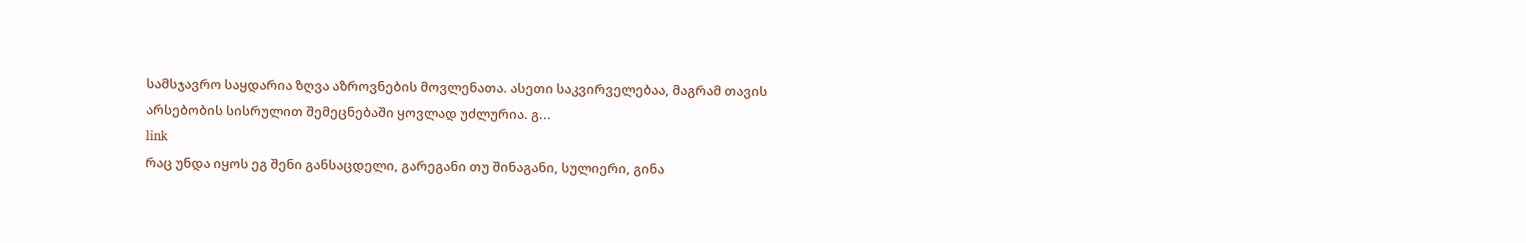სამსჯავრო საყდარია ზღვა აზროვნების მოვლენათა. ასეთი საკვირველებაა, მაგრამ თავის არსებობის სისრულით შემეცნებაში ყოვლად უძლურია. გ...
link
რაც უნდა იყოს ეგ შენი განსაცდელი, გარეგანი თუ შინაგანი, სულიერი, გინა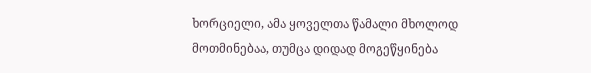ხორციელი, ამა ყოველთა წამალი მხოლოდ მოთმინებაა, თუმცა დიდად მოგეწყინება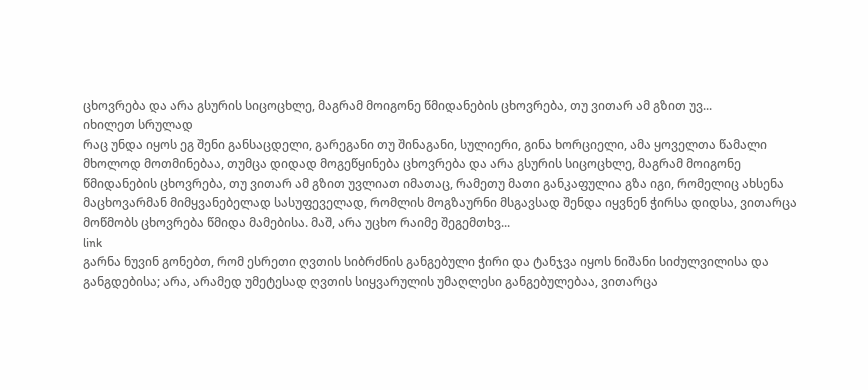ცხოვრება და არა გსურის სიცოცხლე, მაგრამ მოიგონე წმიდანების ცხოვრება, თუ ვითარ ამ გზით უვ...
იხილეთ სრულად
რაც უნდა იყოს ეგ შენი განსაცდელი, გარეგანი თუ შინაგანი, სულიერი, გინა ხორციელი, ამა ყოველთა წამალი მხოლოდ მოთმინებაა, თუმცა დიდად მოგეწყინება ცხოვრება და არა გსურის სიცოცხლე, მაგრამ მოიგონე წმიდანების ცხოვრება, თუ ვითარ ამ გზით უვლიათ იმათაც, რამეთუ მათი განკაფულია გზა იგი, რომელიც ახსენა მაცხოვარმან მიმყვანებელად სასუფეველად, რომლის მოგზაურნი მსგავსად შენდა იყვნენ ჭირსა დიდსა, ვითარცა მოწმობს ცხოვრება წმიდა მამებისა. მაშ, არა უცხო რაიმე შეგემთხვ...
link
გარნა ნუვინ გონებთ, რომ ესრეთი ღვთის სიბრძნის განგებული ჭირი და ტანჯვა იყოს ნიშანი სიძულვილისა და განგდებისა; არა, არამედ უმეტესად ღვთის სიყვარულის უმაღლესი განგებულებაა, ვითარცა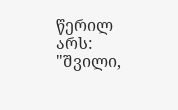წერილ არს: "შვილი,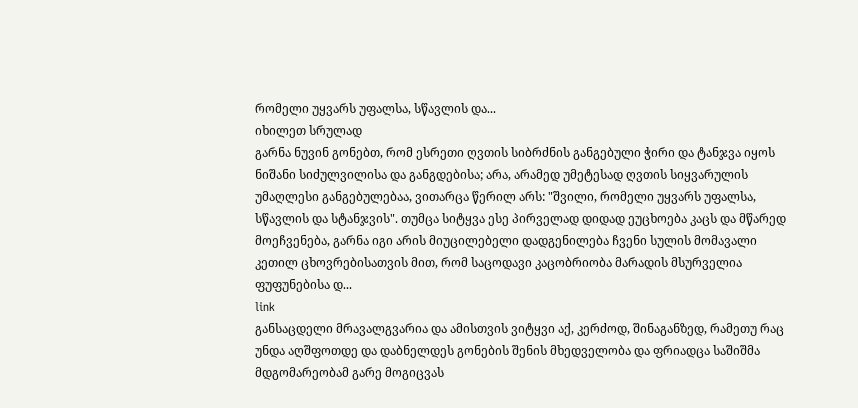რომელი უყვარს უფალსა, სწავლის და...
იხილეთ სრულად
გარნა ნუვინ გონებთ, რომ ესრეთი ღვთის სიბრძნის განგებული ჭირი და ტანჯვა იყოს ნიშანი სიძულვილისა და განგდებისა; არა, არამედ უმეტესად ღვთის სიყვარულის უმაღლესი განგებულებაა, ვითარცა წერილ არს: "შვილი, რომელი უყვარს უფალსა, სწავლის და სტანჯვის". თუმცა სიტყვა ესე პირველად დიდად ეუცხოება კაცს და მწარედ მოეჩვენება, გარნა იგი არის მიუცილებელი დადგენილება ჩვენი სულის მომავალი კეთილ ცხოვრებისათვის მით, რომ საცოდავი კაცობრიობა მარადის მსურველია ფუფუნებისა დ...
link
განსაცდელი მრავალგვარია და ამისთვის ვიტყვი აქ, კერძოდ, შინაგანზედ, რამეთუ რაც უნდა აღშფოთდე და დაბნელდეს გონების შენის მხედველობა და ფრიადცა საშიშმა მდგომარეობამ გარე მოგიცვას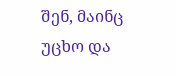შენ, მაინც უცხო და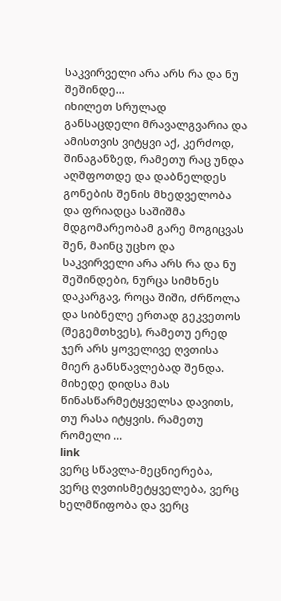საკვირველი არა არს რა და ნუ შეშინდე...
იხილეთ სრულად
განსაცდელი მრავალგვარია და ამისთვის ვიტყვი აქ, კერძოდ, შინაგანზედ, რამეთუ რაც უნდა აღშფოთდე და დაბნელდეს გონების შენის მხედველობა და ფრიადცა საშიშმა მდგომარეობამ გარე მოგიცვას შენ, მაინც უცხო და საკვირველი არა არს რა და ნუ შეშინდები, ნურცა სიმხნეს დაკარგავ, როცა შიში, ძრწოლა და სიბნელე ერთად გეკვეთოს (შეგემთხვეს), რამეთუ ერედ ჯერ არს ყოველივე ღვთისა მიერ განსწავლებად შენდა. მიხედე დიდსა მას წინასწარმეტყველსა დავითს, თუ რასა იტყვის. რამეთუ რომელი ...
link
ვერც სწავლა-მეცნიერება, ვერც ღვთისმეტყველება, ვერც ხელმწიფობა და ვერც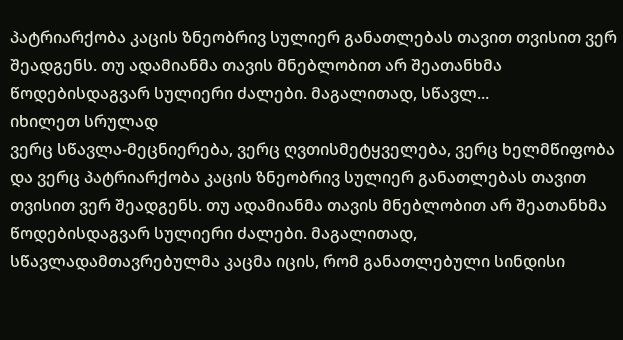პატრიარქობა კაცის ზნეობრივ სულიერ განათლებას თავით თვისით ვერ შეადგენს. თუ ადამიანმა თავის მნებლობით არ შეათანხმა წოდებისდაგვარ სულიერი ძალები. მაგალითად, სწავლ...
იხილეთ სრულად
ვერც სწავლა-მეცნიერება, ვერც ღვთისმეტყველება, ვერც ხელმწიფობა და ვერც პატრიარქობა კაცის ზნეობრივ სულიერ განათლებას თავით თვისით ვერ შეადგენს. თუ ადამიანმა თავის მნებლობით არ შეათანხმა წოდებისდაგვარ სულიერი ძალები. მაგალითად, სწავლადამთავრებულმა კაცმა იცის, რომ განათლებული სინდისი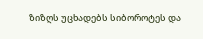ზიზღს უცხადებს სიბოროტეს და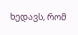ხედავს, რომ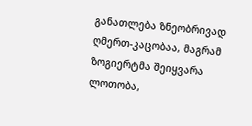განათლება ზნეობრივად ღმერთ-კაცობაა, მაგრამ ზოგიერტმა შეიყვარა ლოთობა,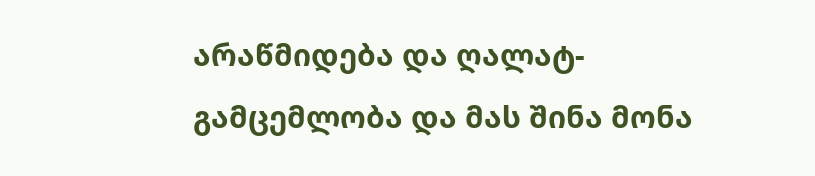არაწმიდება და ღალატ-გამცემლობა და მას შინა მონა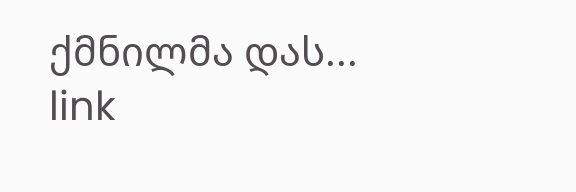ქმნილმა დას...
link